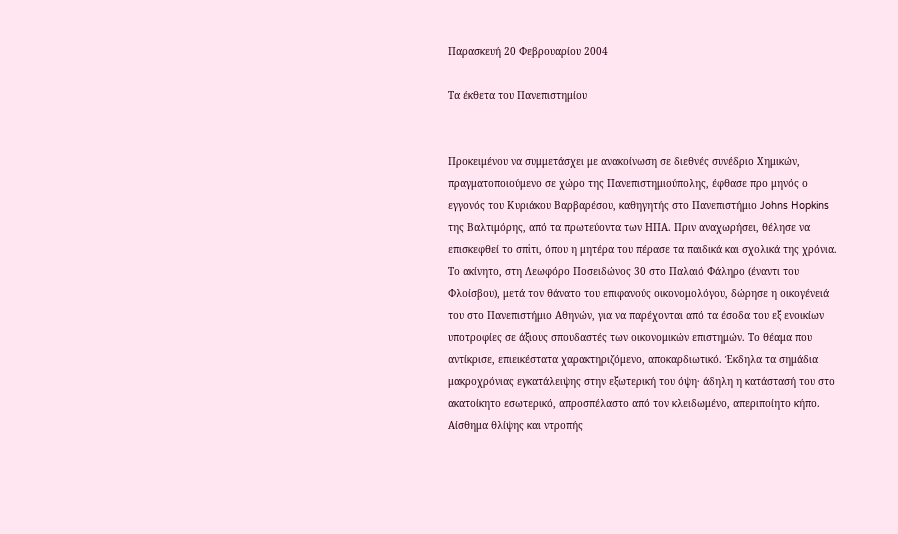Παρασκευή 20 Φεβρουαρίου 2004

Τα έκθετα του Πανεπιστημίου


Προκειμένου να συμμετάσχει με ανακοίνωση σε διεθνές συνέδριο Χημικών, πραγματοποιούμενο σε χώρο της Πανεπιστημιούπολης, έφθασε προ μηνός ο εγγονός του Κυριάκου Βαρβαρέσου, καθηγητής στο Πανεπιστήμιο Johns Hopkins της Βαλτιμόρης, από τα πρωτεύοντα των ΗΠΑ. Πριν αναχωρήσει, θέλησε να επισκεφθεί το σπἱτι, όπου η μητέρα του πέρασε τα παιδικά και σχολικά της χρόνια. Το ακίνητο, στη Λεωφόρο Ποσειδώνος 30 στο Παλαιό Φάληρο (έναντι του Φλοίσβου), μετά τον θάνατο του επιφανούς οικονομολόγου, δώρησε η οικογένειά του στο Πανεπιστήμιο Αθηνών, για να παρέχονται από τα έσοδα του εξ ενοικίων υποτροφίες σε άξιους σπουδαστές των οικονομικών επιστημών. Το θέαμα που αντίκρισε, επιεικέστατα χαρακτηριζόμενο, αποκαρδιωτικό. Έκδηλα τα σημάδια μακροχρόνιας εγκατάλειψης στην εξωτερική του όψη· άδηλη η κατάστασή του στο ακατοίκητο εσωτερικό, απροσπέλαστο από τον κλειδωμένο, απεριποίητο κήπο. Αίσθημα θλίψης και ντροπής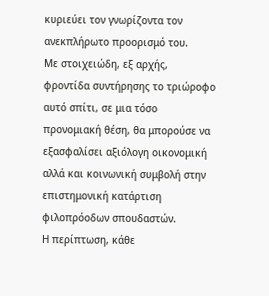κυριεύει τον γνωρίζοντα τον ανεκπλήρωτο προορισμό του.
Με στοιχειώδη, εξ αρχής, φροντίδα συντήρησης το τριώροφο αυτό σπίτι, σε μια τόσο προνομιακή θέση, θα μπορούσε να εξασφαλίσει αξιόλογη οικονομική αλλά και κοινωνική συμβολή στην επιστημονική κατάρτιση φιλοπρόοδων σπουδαστών.
Η περίπτωση, κάθε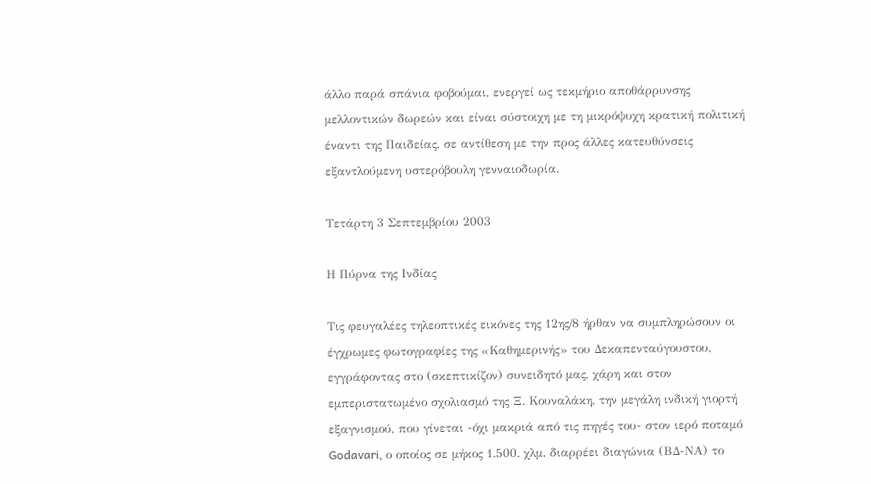άλλο παρά σπάνια φοβούμαι, ενεργεί ως τεκμήριο αποθάρρυνσης μελλοντικών δωρεών και είναι σύστοιχη με τη μικρόψυχη κρατική πολιτική έναντι της Παιδείας, σε αντίθεση με την προς άλλες κατευθύνσεις εξαντλούμενη υστερόβουλη γενναιοδωρία.

Τετάρτη 3 Σεπτεμβρίου 2003

Η Πύρνα της Ινδίας

Τις φευγαλέες τηλεοπτικές εικόνες της 12ης/8 ήρθαν να συμπληρώσουν οι έγχρωμες φωτογραφίες της «Καθημερινής» του Δεκαπενταύγουστου, εγγράφοντας στο (σκεπτικίζον) συνειδητό μας, χάρη και στον εμπεριστατωμένο σχολιασμό της Ξ. Κουναλάκη, την μεγάλη ινδική γιορτή εξαγνισμού, που γίνεται -όχι μακριά από τις πηγές του- στον ιερό ποταμό Godavari, ο οποίος σε μήκος 1.500. χλμ. διαρρέει διαγώνια (ΒΔ-ΝΑ) το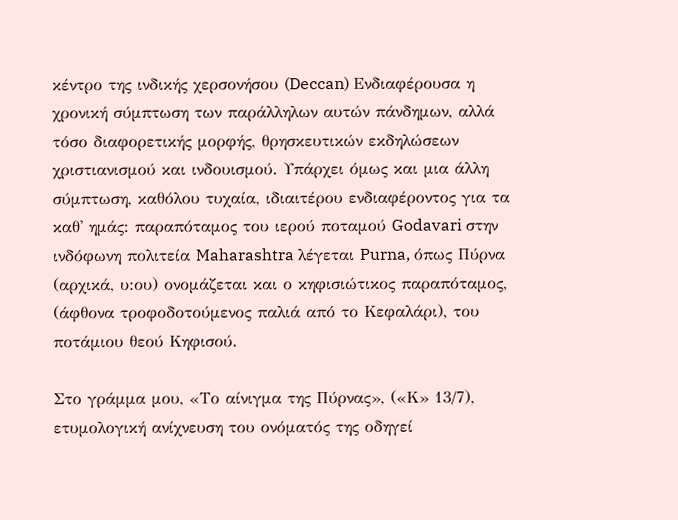κέντρο της ινδικής χερσονήσου (Deccan) Ενδιαφέρουσα η χρονική σύμπτωση των παράλληλων αυτών πάνδημων, αλλά τόσο διαφορετικής μορφής, θρησκευτικών εκδηλώσεων χριστιανισμού και ινδουισμού. Υπάρχει όμως και μια άλλη σύμπτωση, καθόλου τυχαία, ιδιαιτέρου ενδιαφέροντος για τα καθ' ημάς: παραπόταμος του ιερού ποταμού Godavari στην ινδόφωνη πολιτεία Maharashtra λέγεται Purna, όπως Πύρνα (αρχικά, υ:ου) ονομάζεται και ο κηφισιώτικος παραπόταμος, (άφθονα τροφοδοτούμενος παλιά από το Κεφαλάρι), του ποτάμιου θεού Κηφισού.

Στο γράμμα μου, «Το αίνιγμα της Πύρνας», («Κ» 13/7), ετυμολογική ανίχνευση του ονόματός της οδηγεί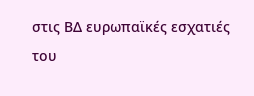στις ΒΔ ευρωπαϊκές εσχατιές του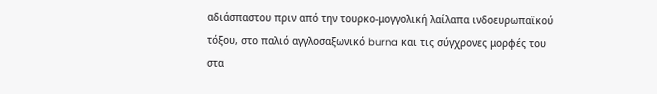αδιάσπαστου πριν από την τουρκο-μογγολική λαίλαπα ινδοευρωπαϊκού τόξου, στο παλιό αγγλοσαξωνικό burna και τις σύγχρονες μορφές του στα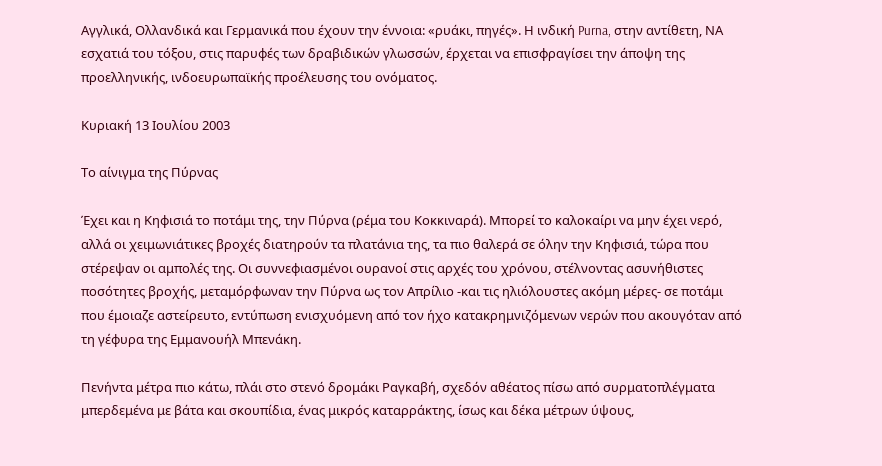Αγγλικά, Ολλανδικά και Γερμανικά που έχουν την έννοια: «ρυάκι, πηγές». Η ινδική Purna, στην αντίθετη, ΝΑ εσχατιά του τόξου, στις παρυφές των δραβιδικών γλωσσών, έρχεται να επισφραγίσει την άποψη της προελληνικής, ινδοευρωπαϊκής προέλευσης του ονόματος.

Κυριακή 13 Ιουλίου 2003

Το αίνιγμα της Πύρνας

Έχει και η Κηφισιά το ποτάμι της, την Πύρνα (ρέμα του Κοκκιναρά). Μπορεί το καλοκαίρι να μην έχει νερό, αλλά οι χειμωνιάτικες βροχές διατηρούν τα πλατάνια της, τα πιο θαλερά σε όλην την Κηφισιά, τώρα που στέρεψαν οι αμπολές της. Οι συννεφιασμένοι ουρανοί στις αρχές του χρόνου, στέλνοντας ασυνήθιστες ποσότητες βροχής, μεταμόρφωναν την Πύρνα ως τον Απρίλιο -και τις ηλιόλουστες ακόμη μέρες- σε ποτάμι που έμοιαζε αστείρευτο, εντύπωση ενισχυόμενη από τον ήχο κατακρημνιζόμενων νερών που ακουγόταν από τη γέφυρα της Εμμανουήλ Μπενάκη.

Πενήντα μέτρα πιο κάτω, πλάι στο στενό δρομάκι Ραγκαβή, σχεδόν αθέατος πίσω από συρματοπλέγματα μπερδεμένα με βάτα και σκουπίδια, ένας μικρός καταρράκτης, ίσως και δέκα μέτρων ύψους,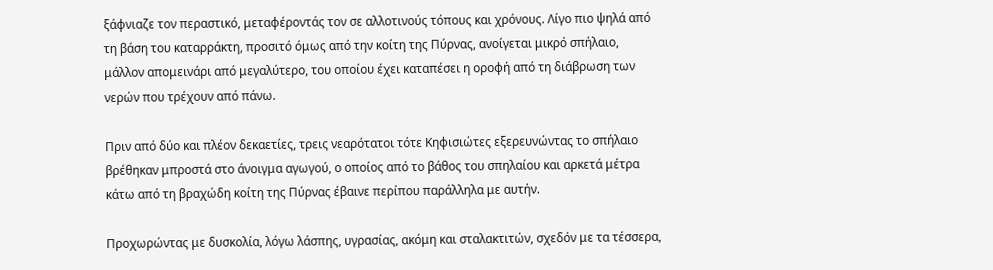ξάφνιαζε τον περαστικό, μεταφέροντάς τον σε αλλοτινούς τόπους και χρόνους. Λίγο πιο ψηλά από τη βάση του καταρράκτη, προσιτό όμως από την κοίτη της Πύρνας, ανοίγεται μικρό σπήλαιο, μάλλον απομεινάρι από μεγαλύτερο, του οποίου έχει καταπέσει η οροφή από τη διάβρωση των νερών που τρέχουν από πάνω.

Πριν από δύο και πλέον δεκαετίες, τρεις νεαρότατοι τότε Κηφισιώτες εξερευνώντας το σπήλαιο βρέθηκαν μπροστά στο άνοιγμα αγωγού, ο οποίος από το βάθος του σπηλαίου και αρκετά μέτρα κάτω από τη βραχώδη κοίτη της Πύρνας έβαινε περίπου παράλληλα με αυτήν.

Προχωρώντας με δυσκολία, λόγω λάσπης, υγρασίας, ακόμη και σταλακτιτών, σχεδόν με τα τέσσερα,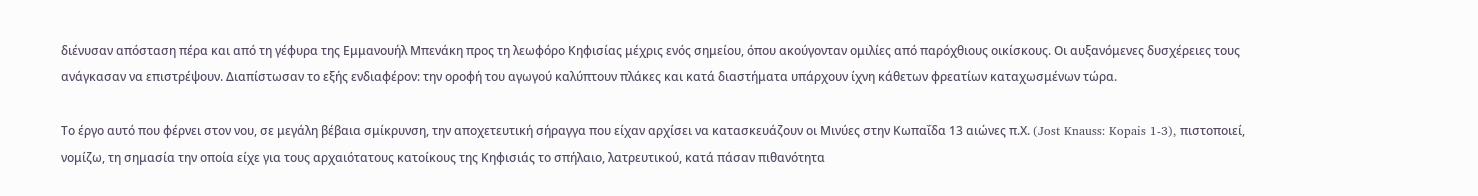διένυσαν απόσταση πέρα και από τη γέφυρα της Εμμανουήλ Μπενάκη προς τη λεωφόρο Κηφισίας μέχρις ενός σημείου, όπου ακούγονταν ομιλίες από παρόχθιους οικίσκους. Οι αυξανόμενες δυσχέρειες τους ανάγκασαν να επιστρέψουν. Διαπίστωσαν το εξής ενδιαφέρον: την οροφή του αγωγού καλύπτουν πλάκες και κατά διαστήματα υπάρχουν ίχνη κάθετων φρεατίων καταχωσμένων τώρα.

Το έργο αυτό που φέρνει στον νου, σε μεγάλη βέβαια σμίκρυνση, την αποχετευτική σήραγγα που είχαν αρχίσει να κατασκευάζουν οι Μινύες στην Κωπαΐδα 13 αιώνες π.Χ. (Jost Knauss: Kopais 1-3), πιστοποιεί, νομίζω, τη σημασία την οποία είχε για τους αρχαιότατους κατοίκους της Κηφισιάς το σπήλαιο, λατρευτικού, κατά πάσαν πιθανότητα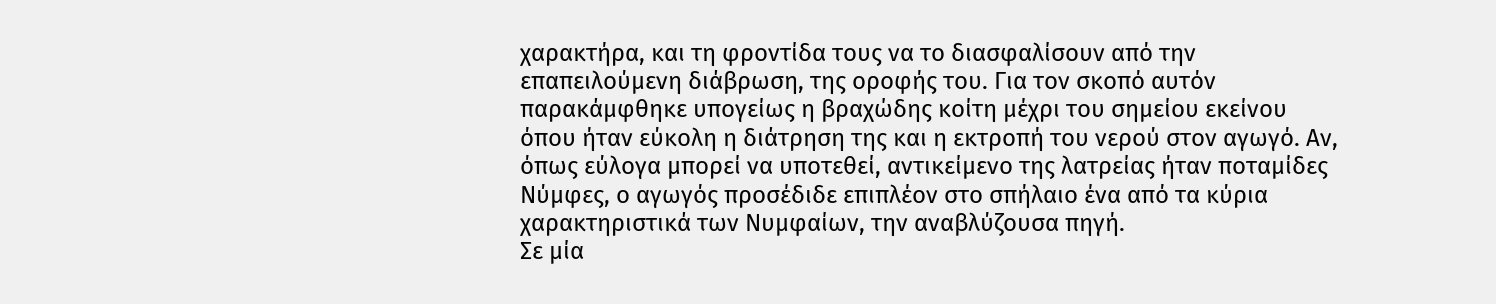χαρακτήρα, και τη φροντίδα τους να το διασφαλίσουν από την επαπειλούμενη διάβρωση, της οροφής του. Για τον σκοπό αυτόν παρακάμφθηκε υπογείως η βραχώδης κοίτη μέχρι του σημείου εκείνου όπου ήταν εύκολη η διάτρηση της και η εκτροπή του νερού στον αγωγό. Αν, όπως εύλογα μπορεί να υποτεθεί, αντικείμενο της λατρείας ήταν ποταμίδες Νύμφες, ο αγωγός προσέδιδε επιπλέον στο σπήλαιο ένα από τα κύρια χαρακτηριστικά των Νυμφαίων, την αναβλύζουσα πηγή.
Σε μία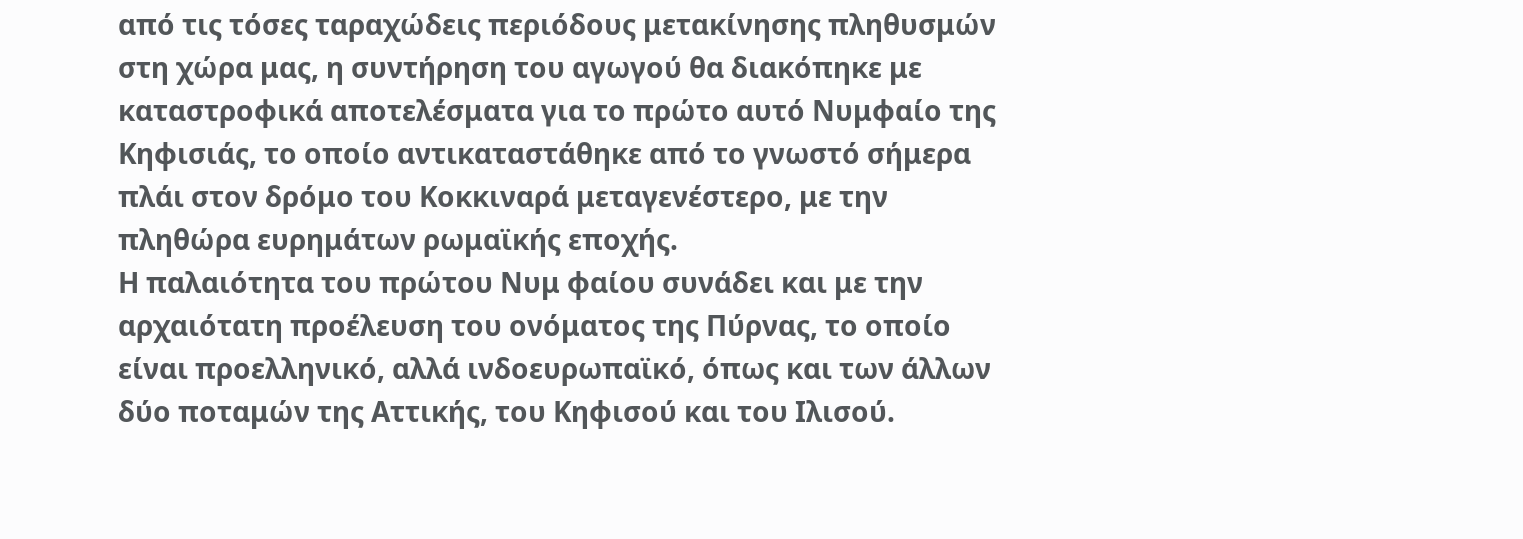από τις τόσες ταραχώδεις περιόδους μετακίνησης πληθυσμών στη χώρα μας, η συντήρηση του αγωγού θα διακόπηκε με καταστροφικά αποτελέσματα για το πρώτο αυτό Νυμφαίο της Κηφισιάς, το οποίο αντικαταστάθηκε από το γνωστό σήμερα πλάι στον δρόμο του Κοκκιναρά μεταγενέστερο, με την πληθώρα ευρημάτων ρωμαϊκής εποχής.
Η παλαιότητα του πρώτου Νυμ φαίου συνάδει και με την αρχαιότατη προέλευση του ονόματος της Πύρνας, το οποίο είναι προελληνικό, αλλά ινδοευρωπαϊκό, όπως και των άλλων δύο ποταμών της Αττικής, του Κηφισού και του Ιλισού.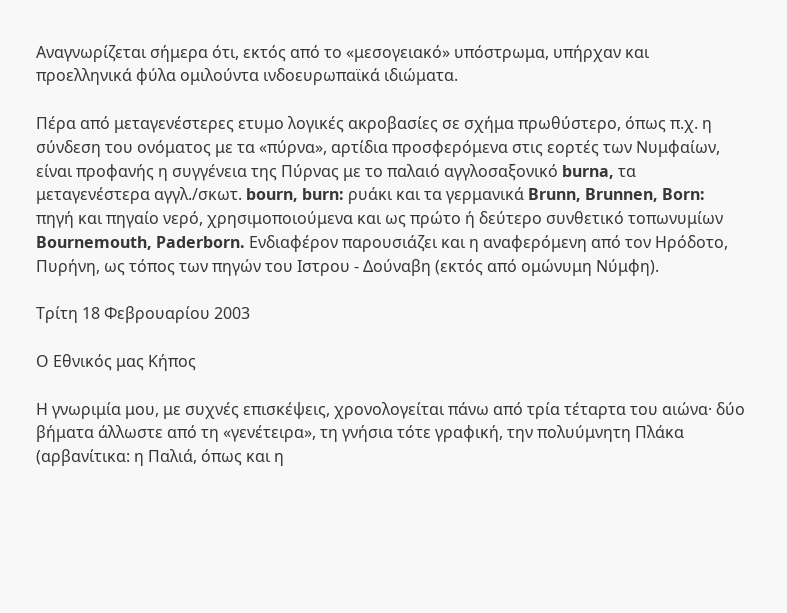Αναγνωρίζεται σήμερα ότι, εκτός από το «μεσογειακό» υπόστρωμα, υπήρχαν και προελληνικά φύλα ομιλούντα ινδοευρωπαϊκά ιδιώματα.

Πέρα από μεταγενέστερες ετυμο λογικές ακροβασίες σε σχήμα πρωθύστερο, όπως π.χ. η σύνδεση του ονόματος με τα «πύρνα», αρτίδια προσφερόμενα στις εορτές των Νυμφαίων, είναι προφανής η συγγένεια της Πύρνας με το παλαιό αγγλοσαξονικό burna, τα μεταγενέστερα αγγλ./σκωτ. bourn, burn: ρυάκι και τα γερμανικά Brunn, Brunnen, Born: πηγή και πηγαίο νερό, χρησιμοποιούμενα και ως πρώτο ή δεύτερο συνθετικό τοπωνυμίων Bournemouth, Paderborn. Ενδιαφέρον παρουσιάζει και η αναφερόμενη από τον Ηρόδοτο, Πυρήνη, ως τόπος των πηγών του Ιστρου - Δούναβη (εκτός από ομώνυμη Νύμφη).

Τρίτη 18 Φεβρουαρίου 2003

Ο Εθνικός μας Κήπος

Η γνωριμία μου, με συχνές επισκέψεις, χρονολογείται πάνω από τρία τέταρτα του αιώνα· δύο βήματα άλλωστε από τη «γενέτειρα», τη γνήσια τότε γραφική, την πολυύμνητη Πλάκα (αρβανίτικα: η Παλιά, όπως και η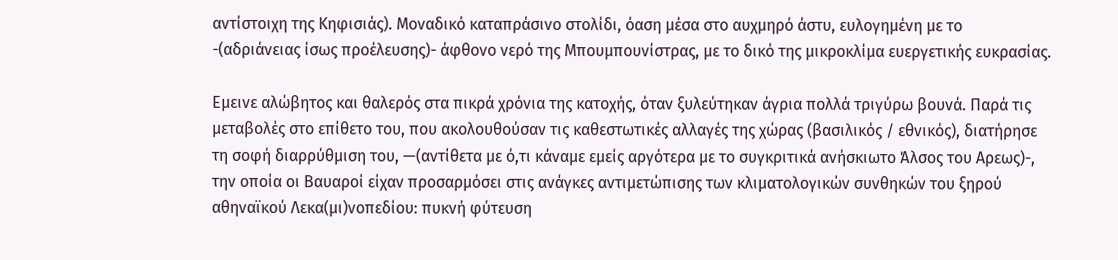αντίστοιχη της Κηφισιάς). Μοναδικό καταπράσινο στολίδι, όαση μέσα στο αυχμηρό άστυ, ευλογημένη με το -(αδριάνειας ίσως προέλευσης)- άφθονο νερό της Μπουμπουνίστρας, με το δικό της μικροκλίμα ευεργετικής ευκρασίας.

Εμεινε αλώβητος και θαλερός στα πικρά χρόνια της κατοχής, όταν ξυλεύτηκαν άγρια πολλά τριγύρω βουνά. Παρά τις μεταβολές στο επίθετο του, που ακολουθούσαν τις καθεστωτικές αλλαγές της χώρας (βασιλικός / εθνικός), διατήρησε τη σοφή διαρρύθμιση του, —(αντίθετα με ό,τι κάναμε εμείς αργότερα με το συγκριτικά ανήσκιωτο Άλσος του Αρεως)-, την οποία οι Βαυαροί είχαν προσαρμόσει στις ανάγκες αντιμετώπισης των κλιματολογικών συνθηκών του ξηρού αθηναϊκού Λεκα(μι)νοπεδίου: πυκνή φύτευση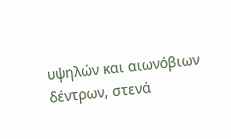υψηλών και αιωνόβιων δέντρων, στενά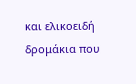και ελικοειδή δρομάκια που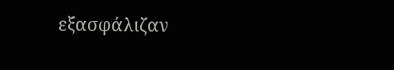εξασφάλιζαν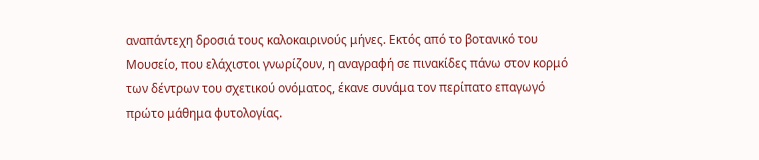αναπάντεχη δροσιά τους καλοκαιρινούς μήνες. Εκτός από το βοτανικό του Μουσείο, που ελάχιστοι γνωρίζουν, η αναγραφή σε πινακίδες πάνω στον κορμό των δέντρων του σχετικού ονόματος, έκανε συνάμα τον περίπατο επαγωγό πρώτο μάθημα φυτολογίας.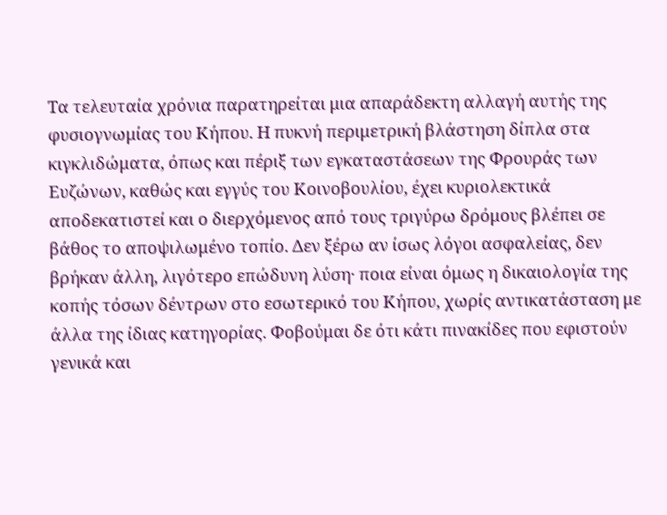Τα τελευταία χρόνια παρατηρείται μια απαράδεκτη αλλαγή αυτής της φυσιογνωμίας του Κήπου. Η πυκνή περιμετρική βλάστηση δίπλα στα κιγκλιδώματα, όπως και πέριξ των εγκαταστάσεων της Φρουράς των Ευζώνων, καθώς και εγγύς του Κοινοβουλίου, έχει κυριολεκτικά αποδεκατιστεί και ο διερχόμενος από τους τριγύρω δρόμους βλέπει σε βάθος το αποψιλωμένο τοπίο. Δεν ξέρω αν ίσως λόγοι ασφαλείας, δεν βρήκαν άλλη, λιγότερο επώδυνη λύση· ποια είναι όμως η δικαιολογία της κοπής τόσων δέντρων στο εσωτερικό του Κήπου, χωρίς αντικατάσταση με άλλα της ίδιας κατηγορίας. Φοβούμαι δε ότι κάτι πινακίδες που εφιστούν γενικά και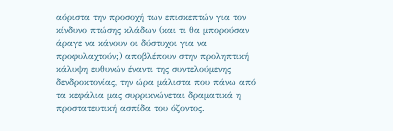αόριστα την προσοχή των επισκεπτών για τον κίνδυνο πτώσης κλάδων (και τι θα μπορούσαν άραγε να κάνουν οι δύστυχοι για να προφυλαχτούν;) αποβλέπουν στην προληπτική κάλυψη ευθυνών έναντι της συντελούμενης δενδροκτονίας, την ώρα μάλιστα που πάνω από τα κεφάλια μας συρρικνώνεται δραματικά η προστατευτική ασπίδα του όζοντος.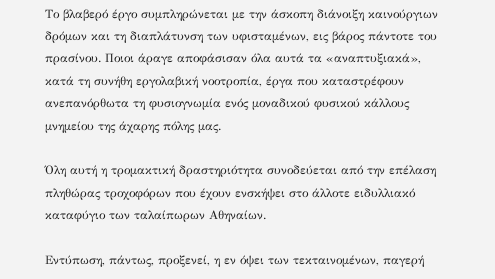Το βλαβερό έργο συμπληρώνεται με την άσκοπη διάνοιξη καινούργιων δρόμων και τη διαπλάτυνση των υφισταμένων, εις βάρος πάντοτε του πρασίνου. Ποιοι άραγε αποφάσισαν όλα αυτά τα «αναπτυξιακά», κατά τη συνήθη εργολαβική νοοτροπία, έργα που καταστρέφουν ανεπανόρθωτα τη φυσιογνωμία ενός μοναδικού φυσικού κάλλους μνημείου της άχαρης πόλης μας.

Όλη αυτή η τρομακτική δραστηριότητα συνοδεύεται από την επέλαση πληθώρας τροχοφόρων που έχουν ενσκήψει στο άλλοτε ειδυλλιακό καταφύγιο των ταλαίπωρων Αθηναίων.

Εντύπωση, πάντως, προξενεί, η εν όψει των τεκταινομένων, παγερή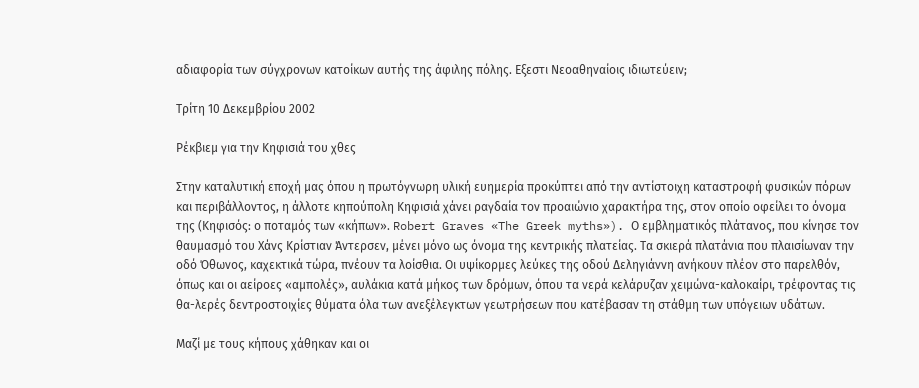αδιαφορία των σύγχρονων κατοίκων αυτής της άφιλης πόλης. Εξεστι Νεοαθηναίοις ιδιωτεύειν;

Τρίτη 10 Δεκεμβρίου 2002

Ρέκβιεμ για την Κηφισιά του χθες

Στην καταλυτική εποχή μας όπου η πρωτόγνωρη υλική ευημερία προκύπτει από την αντίστοιχη καταστροφή φυσικών πόρων και περιβάλλοντος, η άλλοτε κηπούπολη Κηφισιά χάνει ραγδαία τον προαιώνιο χαρακτήρα της, στον οποίο οφείλει το όνομα της (Κηφισός: ο ποταμός των «κήπων». Robert Graves «The Greek myths»). Ο εμβληματικός πλάτανος, που κίνησε τον θαυμασμό του Χάνς Κρίστιαν Άντερσεν, μένει μόνο ως όνομα της κεντρικής πλατείας. Τα σκιερά πλατάνια που πλαισίωναν την οδό Όθωνος, καχεκτικά τώρα, πνέουν τα λοίσθια. Οι υψίκορμες λεύκες της οδού Δεληγιάννη ανήκουν πλέον στο παρελθόν, όπως και οι αείροες «αμπολές», αυλάκια κατά μήκος των δρόμων, όπου τα νερά κελάρυζαν χειμώνα-καλοκαίρι, τρέφοντας τις θα-λερές δεντροστοιχίες θύματα όλα των ανεξέλεγκτων γεωτρήσεων που κατέβασαν τη στάθμη των υπόγειων υδάτων.

Μαζί με τους κήπους χάθηκαν και οι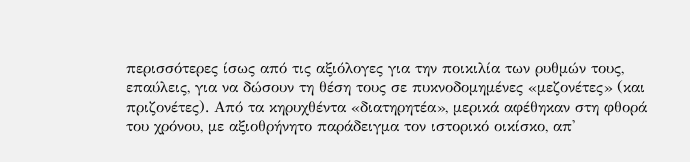περισσότερες ίσως από τις αξιόλογες για την ποικιλία των ρυθμών τους, επαύλεις, για να δώσουν τη θέση τους σε πυκνοδομημένες «μεζονέτες» (και πριζονέτες). Από τα κηρυχθέντα «διατηρητέα», μερικά αφέθηκαν στη φθορά του χρόνου, με αξιοθρήνητο παράδειγμα τον ιστορικό οικίσκο, απ'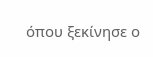όπου ξεκίνησε ο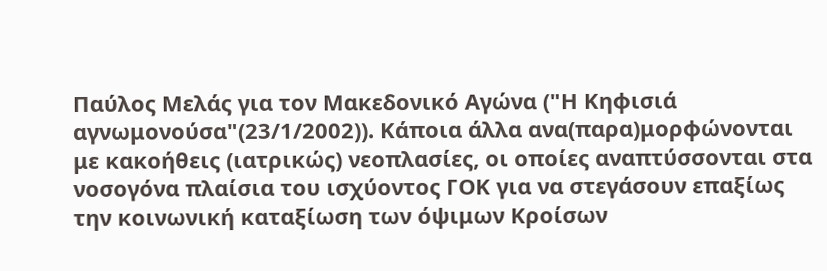Παύλος Μελάς για τον Μακεδονικό Αγώνα ("Η Κηφισιά αγνωμονούσα"(23/1/2002)). Κάποια άλλα ανα(παρα)μορφώνονται με κακοήθεις (ιατρικώς) νεοπλασίες, οι οποίες αναπτύσσονται στα νοσογόνα πλαίσια του ισχύοντος ΓΟΚ για να στεγάσουν επαξίως την κοινωνική καταξίωση των όψιμων Κροίσων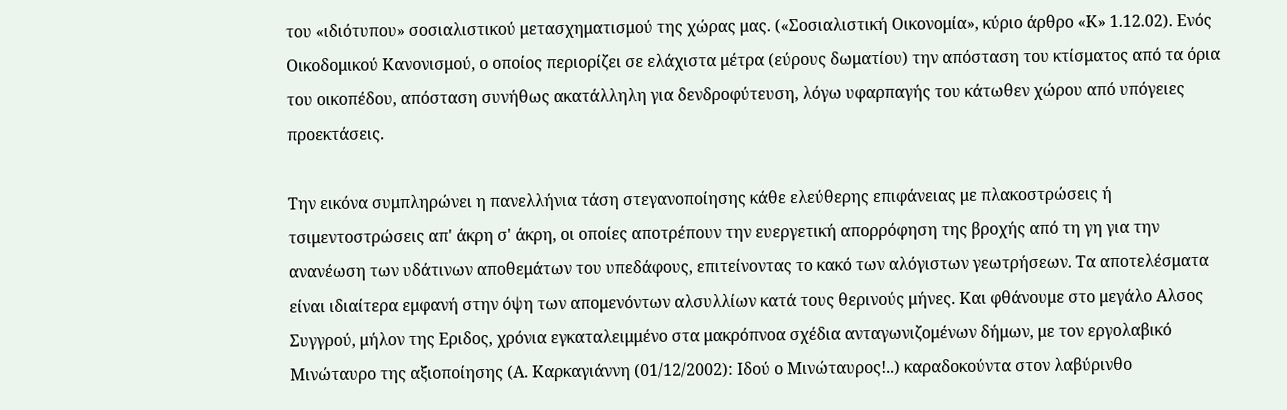του «ιδιότυπου» σοσιαλιστικού μετασχηματισμού της χώρας μας. («Σοσιαλιστική Οικονομία», κύριο άρθρο «Κ» 1.12.02). Ενός Οικοδομικού Κανονισμού, ο οποίος περιορίζει σε ελάχιστα μέτρα (εύρους δωματίου) την απόσταση του κτίσματος από τα όρια του οικοπέδου, απόσταση συνήθως ακατάλληλη για δενδροφύτευση, λόγω υφαρπαγής του κάτωθεν χώρου από υπόγειες προεκτάσεις.

Την εικόνα συμπληρώνει η πανελλήνια τάση στεγανοποίησης κάθε ελεύθερης επιφάνειας με πλακοστρώσεις ή τσιμεντοστρώσεις απ' άκρη σ' άκρη, οι οποίες αποτρέπουν την ευεργετική απορρόφηση της βροχής από τη γη για την ανανέωση των υδάτινων αποθεμάτων του υπεδάφους, επιτείνοντας το κακό των αλόγιστων γεωτρήσεων. Τα αποτελέσματα είναι ιδιαίτερα εμφανή στην όψη των απομενόντων αλσυλλίων κατά τους θερινούς μήνες. Και φθάνουμε στο μεγάλο Αλσος Συγγρού, μήλον της Εριδος, χρόνια εγκαταλειμμένο στα μακρόπνοα σχέδια ανταγωνιζομένων δήμων, με τον εργολαβικό Μινώταυρο της αξιοποίησης (Α. Καρκαγιάννη (01/12/2002): Iδού ο Mινώταυρος!..) καραδοκούντα στον λαβύρινθο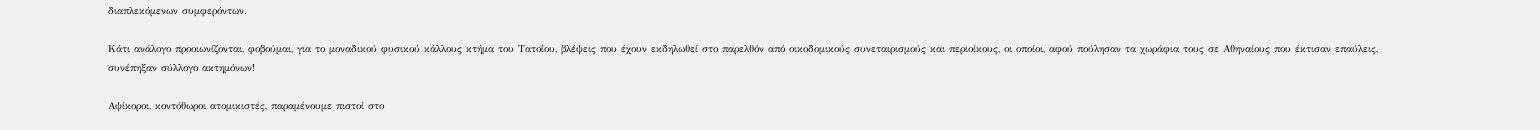διαπλεκόμενων συμφερόντων.

Κάτι ανάλογο προοιωνίζονται, φοβούμαι, για το μοναδικού φυσικού κάλλους κτήμα του Τατοΐου, βλέψεις που έχουν εκδηλωθεί στο παρελθόν από οικοδομικούς συνεταιρισμούς και περιοίκους, οι οποίοι, αφού πούλησαν τα χωράφια τους σε Αθηναίους που έκτισαν επαύλεις, συνέπηξαν σύλλογο ακτημόνων!

Αψίκοροι, κοντόθωροι ατομικιστές, παραμένουμε πιστοί στο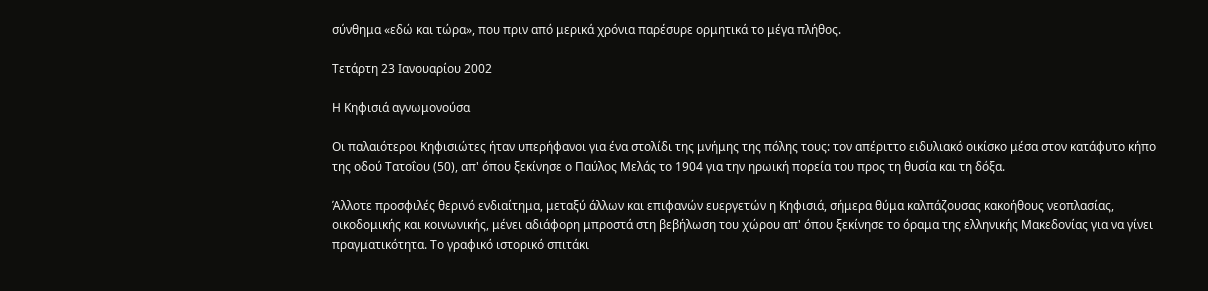σύνθημα «εδώ και τώρα», που πριν από μερικά χρόνια παρέσυρε ορμητικά το μέγα πλήθος.

Τετάρτη 23 Ιανουαρίου 2002

Η Κηφισιά αγνωμονούσα

Οι παλαιότεροι Κηφισιώτες ήταν υπερήφανοι για ένα στολίδι της μνήμης της πόλης τους: τον απέριττο ειδυλιακό οικίσκο μέσα στον κατάφυτο κήπο της οδού Τατοΐου (50), απ' όπου ξεκίνησε ο Παύλος Μελάς το 1904 για την ηρωική πορεία του προς τη θυσία και τη δόξα.

Άλλοτε προσφιλές θερινό ενδιαίτημα, μεταξύ άλλων και επιφανών ευεργετών η Κηφισιά, σήμερα θύμα καλπάζουσας κακοήθους νεοπλασίας, οικοδομικής και κοινωνικής, μένει αδιάφορη μπροστά στη βεβήλωση του χώρου απ' όπου ξεκίνησε το όραμα της ελληνικής Μακεδονίας για να γίνει πραγματικότητα. Το γραφικό ιστορικό σπιτάκι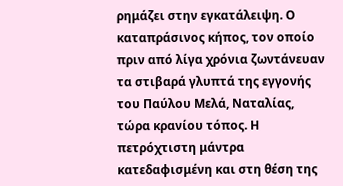ρημάζει στην εγκατάλειψη. Ο καταπράσινος κήπος, τον οποίο πριν από λίγα χρόνια ζωντάνευαν τα στιβαρά γλυπτά της εγγονής του Παύλου Μελά, Ναταλίας, τώρα κρανίου τόπος. Η πετρόχτιστη μάντρα κατεδαφισμένη και στη θέση της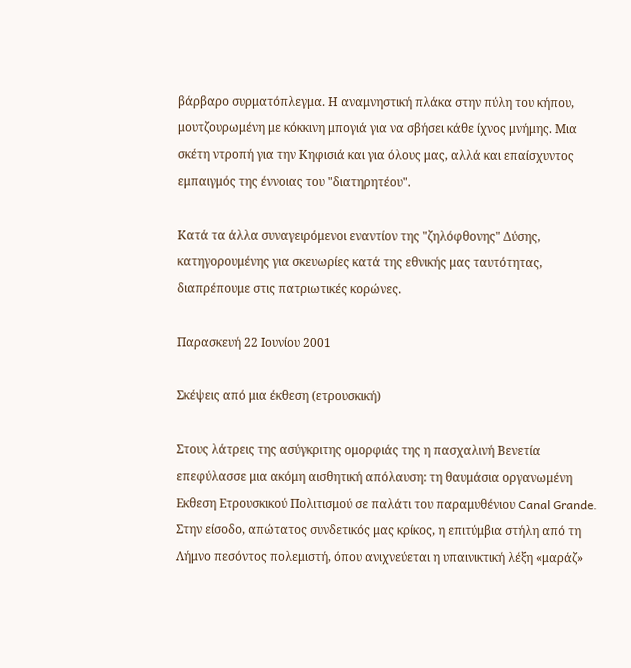βάρβαρο συρματόπλεγμα. Η αναμνηστική πλάκα στην πύλη του κήπου, μουτζουρωμένη με κόκκινη μπογιά για να σβήσει κάθε ίχνος μνήμης. Μια σκέτη ντροπή για την Κηφισιά και για όλους μας, αλλά και επαίσχυντος εμπαιγμός της έννοιας του "διατηρητέου".

Κατά τα άλλα συναγειρόμενοι εναντίον της "ζηλόφθονης" Δύσης, κατηγορουμένης για σκευωρίες κατά της εθνικής μας ταυτότητας, διαπρέπουμε στις πατριωτικές κορώνες.

Παρασκευή 22 Ιουνίου 2001

Σκέψεις από μια έκθεση (ετρουσκική)

Στους λάτρεις της ασύγκριτης ομορφιάς της η πασχαλινή Βενετία επεφύλασσε μια ακόμη αισθητική απόλαυση: τη θαυμάσια οργανωμένη Εκθεση Ετρουσκικού Πολιτισμού σε παλάτι του παραμυθένιου Canal Grande. Στην είσοδο, απώτατος συνδετικός μας κρίκος, η επιτύμβια στήλη από τη Λήμνο πεσόντος πολεμιστή, όπου ανιχνεύεται η υπαινικτική λέξη «μαράζ»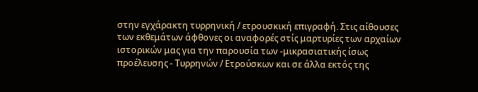στην εγχάρακτη τυρρηνική / ετρουσκική επιγραφή. Στις αίθουσες των εκθεμάτων άφθονες οι αναφορές στίς μαρτυρίες των αρχαίων ιστορικών μας για την παρουσία των -μικρασιατικής ίσως προέλευσης - Τυρρηνών / Ετρούσκων και σε άλλα εκτός της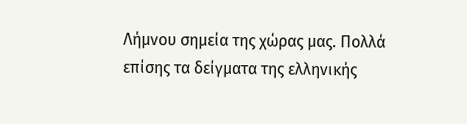Λήμνου σημεία της χώρας μας. Πολλά επίσης τα δείγματα της ελληνικής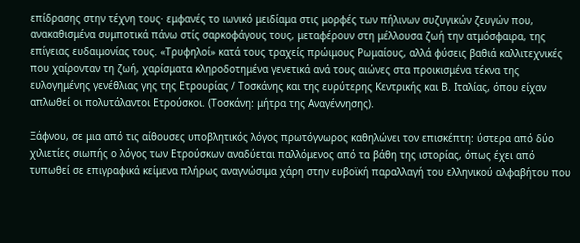επίδρασης στην τέχνη τους· εμφανές το ιωνικό μειδίαμα στις μορφές των πήλινων συζυγικών ζευγών που, ανακαθισμένα συμποτικά πάνω στίς σαρκοφάγους τους, μεταφέρουν στη μέλλουσα ζωή την ατμόσφαιρα, της επίγειας ευδαιμονίας τους. «Τρυφηλοί» κατά τους τραχείς πρώιμους Ρωμαίους, αλλά φύσεις βαθιά καλλιτεχνικές που χαίρονταν τη ζωή, χαρίσματα κληροδοτημένα γενετικά ανά τους αιώνες στα προικισμένα τέκνα της ευλογημένης γενέθλιας γης της Ετρουρίας / Τοσκάνης και της ευρύτερης Κεντρικής και Β. Ιταλίας, όπου είχαν απλωθεί οι πολυτάλαντοι Ετρούσκοι. (Τοσκάνη: μήτρα της Αναγέννησης).

Ξάφνου, σε μια από τις αίθουσες υποβλητικός λόγος πρωτόγνωρος καθηλώνει τον επισκέπτη: ύστερα από δύο χιλιετίες σιωπής ο λόγος των Ετρούσκων αναδύεται παλλόμενος από τα βάθη της ιστορίας, όπως έχει από τυπωθεί σε επιγραφικά κείμενα πλήρως αναγνώσιμα χάρη στην ευβοϊκή παραλλαγή του ελληνικού αλφαβήτου που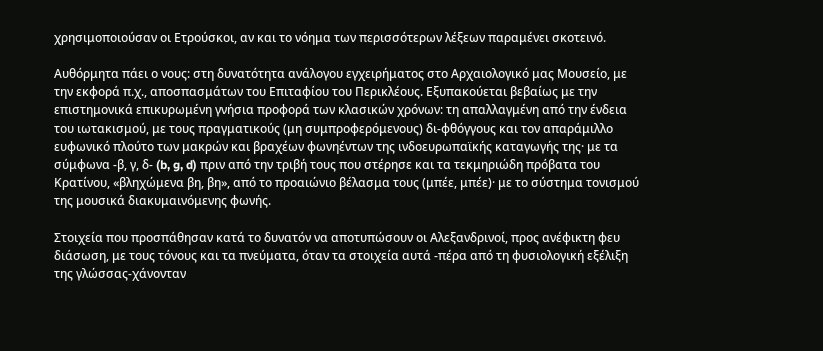χρησιμοποιούσαν οι Ετρούσκοι, αν και το νόημα των περισσότερων λέξεων παραμένει σκοτεινό.

Αυθόρμητα πάει ο νους: στη δυνατότητα ανάλογου εγχειρήματος στο Αρχαιολογικό μας Μουσείο, με την εκφορά π.χ., αποσπασμάτων του Επιταφίου του Περικλέους. Εξυπακούεται βεβαίως με την επιστημονικά επικυρωμένη γνήσια προφορά των κλασικών χρόνων: τη απαλλαγμένη από την ένδεια του ιωτακισμού, με τους πραγματικούς (μη συμπροφερόμενους) δι-φθόγγους και τον απαράμιλλο ευφωνικό πλούτο των μακρών και βραχέων φωνηέντων της ινδοευρωπαϊκής καταγωγής της· με τα σύμφωνα -β, γ, δ- (b, g, d) πριν από την τριβή τους που στέρησε και τα τεκμηριώδη πρόβατα του Κρατίνου, «βληχώμενα βη, βη», από το προαιώνιο βέλασμα τους (μπέε, μπέε)· με το σύστημα τονισμού της μουσικά διακυμαινόμενης φωνής.

Στοιχεία που προσπάθησαν κατά το δυνατόν να αποτυπώσουν οι Αλεξανδρινοί, προς ανέφικτη φευ διάσωση, με τους τόνους και τα πνεύματα, όταν τα στοιχεία αυτά -πέρα από τη φυσιολογική εξέλιξη της γλώσσας-χάνονταν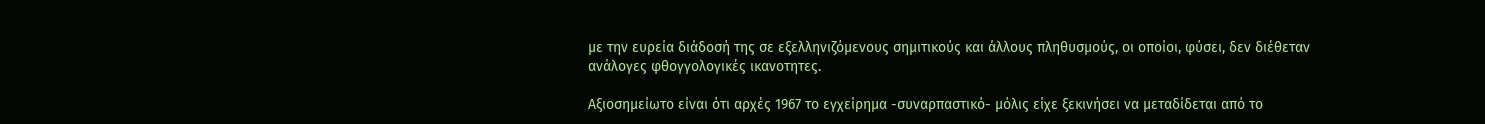με την ευρεία διάδοσή της σε εξελληνιζόμενους σημιτικούς και άλλους πληθυσμούς, οι οποίοι, φύσει, δεν διέθεταν ανάλογες φθογγολογικές ικανοτητες.

Αξιοσημείωτο είναι ότι αρχές 1967 το εγχείρημα -συναρπαστικό- μόλις είχε ξεκινήσει να μεταδίδεται από το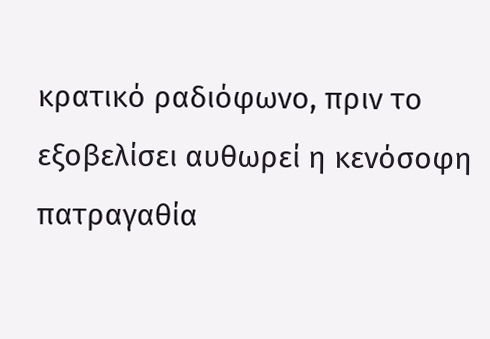κρατικό ραδιόφωνο, πριν το εξοβελίσει αυθωρεί η κενόσοφη πατραγαθία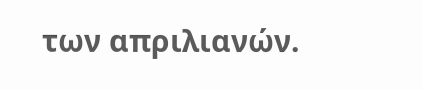των απριλιανών.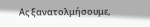Ας ξανατολμήσουμε,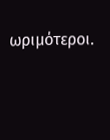ωριμότεροι.